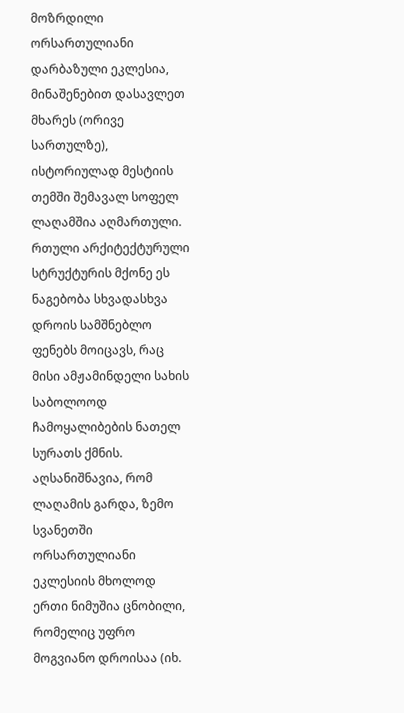მოზრდილი ორსართულიანი დარბაზული ეკლესია, მინაშენებით დასავლეთ მხარეს (ორივე სართულზე), ისტორიულად მესტიის თემში შემავალ სოფელ ლაღამშია აღმართული. რთული არქიტექტურული სტრუქტურის მქონე ეს ნაგებობა სხვადასხვა დროის სამშნებლო ფენებს მოიცავს, რაც მისი ამჟამინდელი სახის საბოლოოდ ჩამოყალიბების ნათელ სურათს ქმნის. აღსანიშნავია, რომ ლაღამის გარდა, ზემო სვანეთში ორსართულიანი ეკლესიის მხოლოდ ერთი ნიმუშია ცნობილი, რომელიც უფრო მოგვიანო დროისაა (იხ.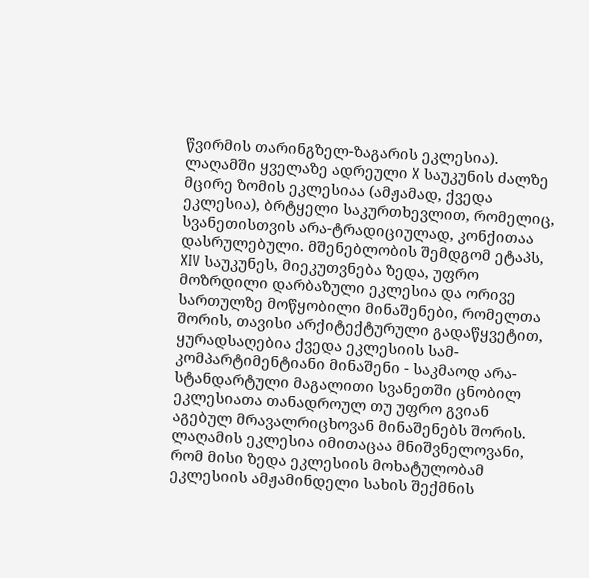წვირმის თარინგზელ-ზაგარის ეკლესია).
ლაღამში ყველაზე ადრეული X საუკუნის ძალზე მცირე ზომის ეკლესიაა (ამჟამად, ქვედა ეკლესია), ბრტყელი საკურთხევლით, რომელიც, სვანეთისთვის არა-ტრადიციულად, კონქითაა დასრულებული. მშენებლობის შემდგომ ეტაპს, XIV საუკუნეს, მიეკუთვნება ზედა, უფრო მოზრდილი დარბაზული ეკლესია და ორივე სართულზე მოწყობილი მინაშენები, რომელთა შორის, თავისი არქიტექტურული გადაწყვეტით, ყურადსაღებია ქვედა ეკლესიის სამ-კომპარტიმენტიანი მინაშენი - საკმაოდ არა-სტანდარტული მაგალითი სვანეთში ცნობილ ეკლესიათა თანადროულ თუ უფრო გვიან აგებულ მრავალრიცხოვან მინაშენებს შორის.
ლაღამის ეკლესია იმითაცაა მნიშვნელოვანი, რომ მისი ზედა ეკლესიის მოხატულობამ ეკლესიის ამჟამინდელი სახის შექმნის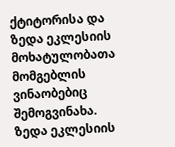ქტიტორისა და ზედა ეკლესიის მოხატულობათა მომგებლის ვინაობებიც შემოგვინახა. ზედა ეკლესიის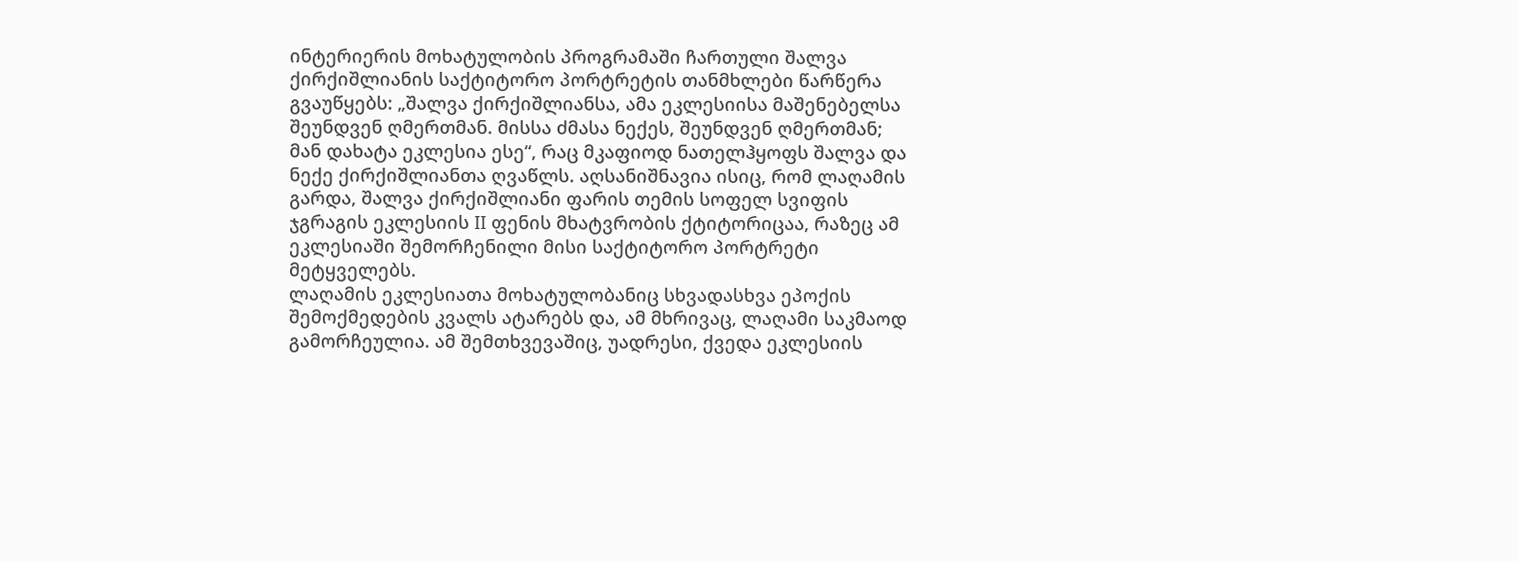ინტერიერის მოხატულობის პროგრამაში ჩართული შალვა ქირქიშლიანის საქტიტორო პორტრეტის თანმხლები წარწერა გვაუწყებს: „შალვა ქირქიშლიანსა, ამა ეკლესიისა მაშენებელსა შეუნდვენ ღმერთმან. მისსა ძმასა ნექეს, შეუნდვენ ღმერთმან; მან დახატა ეკლესია ესე“, რაც მკაფიოდ ნათელჰყოფს შალვა და ნექე ქირქიშლიანთა ღვაწლს. აღსანიშნავია ისიც, რომ ლაღამის გარდა, შალვა ქირქიშლიანი ფარის თემის სოფელ სვიფის ჯგრაგის ეკლესიის II ფენის მხატვრობის ქტიტორიცაა, რაზეც ამ ეკლესიაში შემორჩენილი მისი საქტიტორო პორტრეტი მეტყველებს.
ლაღამის ეკლესიათა მოხატულობანიც სხვადასხვა ეპოქის შემოქმედების კვალს ატარებს და, ამ მხრივაც, ლაღამი საკმაოდ გამორჩეულია. ამ შემთხვევაშიც, უადრესი, ქვედა ეკლესიის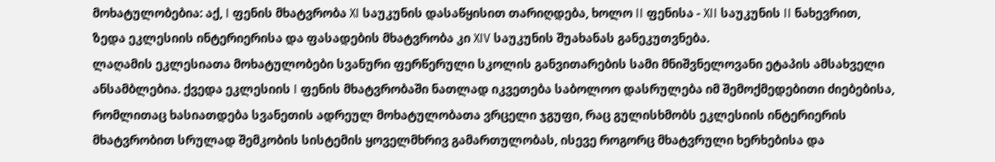მოხატულობებია: აქ, I ფენის მხატვრობა XI საუკუნის დასაწყისით თარიღდება, ხოლო II ფენისა - XII საუკუნის II ნახევრით, ზედა ეკლესიის ინტერიერისა და ფასადების მხატვრობა კი XIV საუკუნის შუახანას განეკუთვნება.
ლაღამის ეკლესიათა მოხატულობები სვანური ფერწერული სკოლის განვითარების სამი მნიშვნელოვანი ეტაპის ამსახველი ანსამბლებია. ქვედა ეკლესიის I ფენის მხატვრობაში ნათლად იკვეთება საბოლოო დასრულება იმ შემოქმედებითი ძიებებისა, რომლითაც ხასიათდება სვანეთის ადრეულ მოხატულობათა ვრცელი ჯგუფი, რაც გულისხმობს ეკლესიის ინტერიერის მხატვრობით სრულად შემკობის სისტემის ყოველმხრივ გამართულობას, ისევე როგორც მხატვრული ხერხებისა და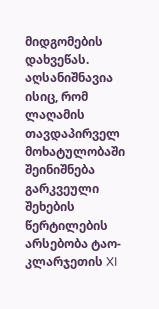მიდგომების დახვეწას. აღსანიშნავია ისიც, რომ ლაღამის თავდაპირველ მოხატულობაში შეინიშნება გარკვეული შეხების წერტილების არსებობა ტაო-კლარჯეთის XI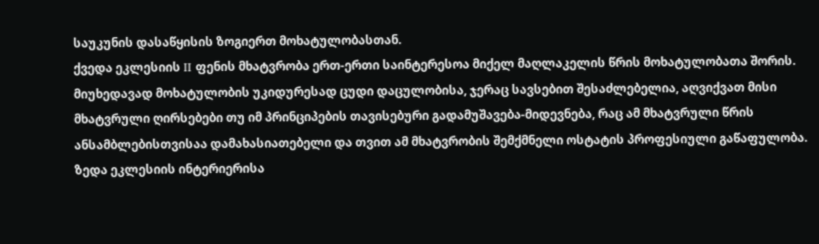საუკუნის დასაწყისის ზოგიერთ მოხატულობასთან.
ქვედა ეკლესიის II ფენის მხატვრობა ერთ-ერთი საინტერესოა მიქელ მაღლაკელის წრის მოხატულობათა შორის. მიუხედავად მოხატულობის უკიდურესად ცუდი დაცულობისა, ჯერაც სავსებით შესაძლებელია, აღვიქვათ მისი მხატვრული ღირსებები თუ იმ პრინციპების თავისებური გადამუშავება-მიდევნება, რაც ამ მხატვრული წრის ანსამბლებისთვისაა დამახასიათებელი და თვით ამ მხატვრობის შემქმნელი ოსტატის პროფესიული გაწაფულობა.
ზედა ეკლესიის ინტერიერისა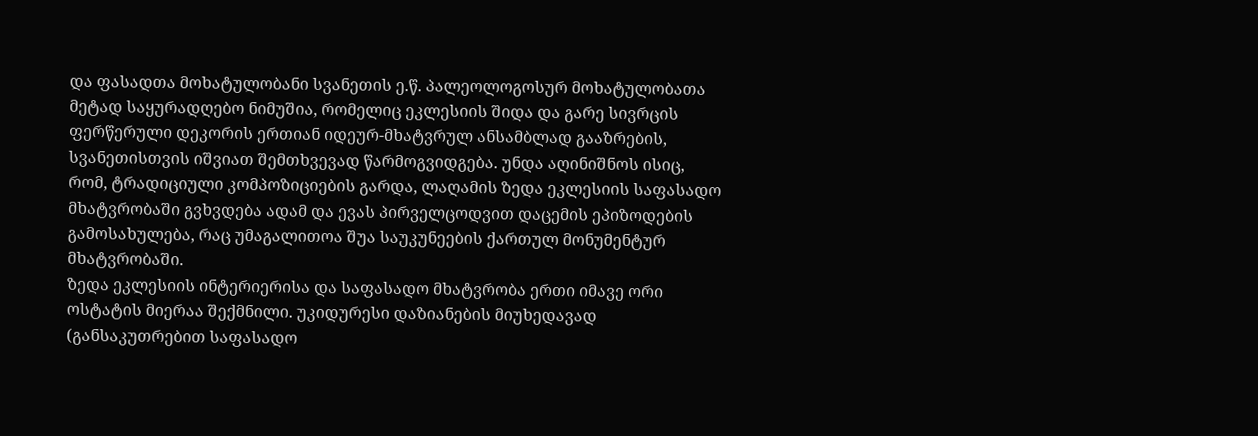და ფასადთა მოხატულობანი სვანეთის ე.წ. პალეოლოგოსურ მოხატულობათა მეტად საყურადღებო ნიმუშია, რომელიც ეკლესიის შიდა და გარე სივრცის ფერწერული დეკორის ერთიან იდეურ-მხატვრულ ანსამბლად გააზრების, სვანეთისთვის იშვიათ შემთხვევად წარმოგვიდგება. უნდა აღინიშნოს ისიც, რომ, ტრადიციული კომპოზიციების გარდა, ლაღამის ზედა ეკლესიის საფასადო მხატვრობაში გვხვდება ადამ და ევას პირველცოდვით დაცემის ეპიზოდების გამოსახულება, რაც უმაგალითოა შუა საუკუნეების ქართულ მონუმენტურ მხატვრობაში.
ზედა ეკლესიის ინტერიერისა და საფასადო მხატვრობა ერთი იმავე ორი ოსტატის მიერაა შექმნილი. უკიდურესი დაზიანების მიუხედავად (განსაკუთრებით საფასადო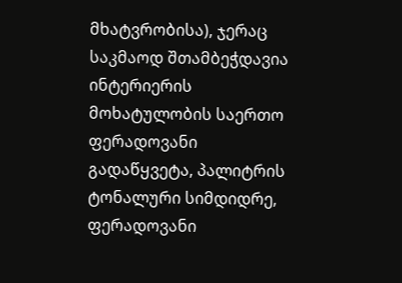მხატვრობისა), ჯერაც საკმაოდ შთამბეჭდავია ინტერიერის მოხატულობის საერთო ფერადოვანი გადაწყვეტა, პალიტრის ტონალური სიმდიდრე, ფერადოვანი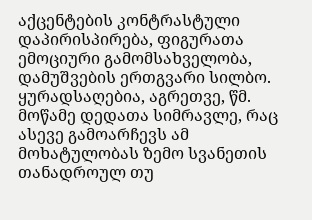აქცენტების კონტრასტული დაპირისპირება, ფიგურათა ემოციური გამომსახველობა, დამუშვების ერთგვარი სილბო. ყურადსაღებია, აგრეთვე, წმ. მოწამე დედათა სიმრავლე, რაც ასევე გამოარჩევს ამ მოხატულობას ზემო სვანეთის თანადროულ თუ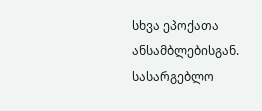სხვა ეპოქათა ანსამბლებისგან.
სასარგებლო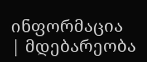ინფორმაცია
| მდებარეობა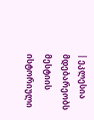| ეკლესია მდებარეობს მესტიის ისტორიული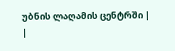უბნის ლაღამის ცენტრში |
|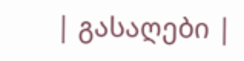| გასაღები |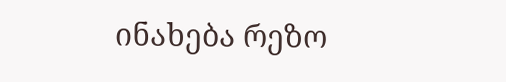ინახება რეზო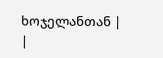ხოჯელანთან |
|